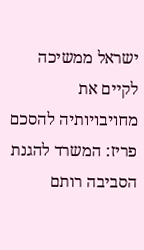ישראל ממשיכה לקיים את מחויבויותיה להסכם פריז: המשרד להגנת הסביבה רותם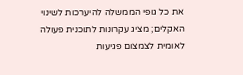את כל גופי הממשלה להיערכות לשינוי האקלים; מציג עקרונות לתוכנית פעולה לאומית לצמצום פגיעות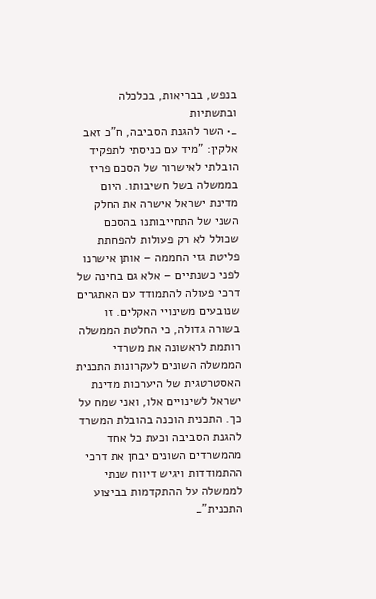בנפש, בבריאות, בכלכלה ובתשתיות
_• השר להגנת הסביבה, ח"כ זאב אלקין: "מיד עם כניסתי לתפקיד הובלתי לאישרור של הסכם פריז בממשלה בשל חשיבותו. היום מדינת ישראל אישרה את החלק השני של התחייבותנו בהסכם שכולל לא רק פעולות להפחתת פליטת גזי החממה – אותן אישרנו לפני כשנתיים – אלא גם בחינה של דרכי פעולה להתמודד עם האתגרים שנובעים משינויי האקלים. זו בשורה גדולה, כי החלטת הממשלה רותמת לראשונה את משרדי הממשלה השונים לעקרונות התכנית האסטרטגית של היערכות מדינת ישראל לשינויים אלו, ואני שמח על כך. התכנית הוכנה בהובלת המשרד להגנת הסביבה וכעת כל אחד מהמשרדים השונים יבחן את דרכי ההתמודדות ויגיש דיווח שנתי לממשלה על ההתקדמות בביצוע התכנית"_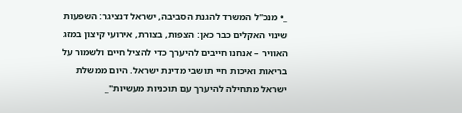_• מנכ"ל המשרד להגנת הסביבה, ישראל דנציגר: השפעות שינוי האקלים כבר כאן: הצפות, בצורת, אירועי קיצון במזג האוויר – אנחנו חייבים להיערך כדי להציל חיים ולשמור על בריאות ואיכות חיי תושבי מדינת ישראל. היום ממשלת ישראל מתחילה להיערך עם תוכניות מעשיות"_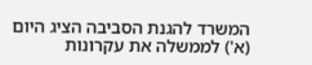המשרד להגנת הסביבה הציג היום (א') לממשלה את עקרונות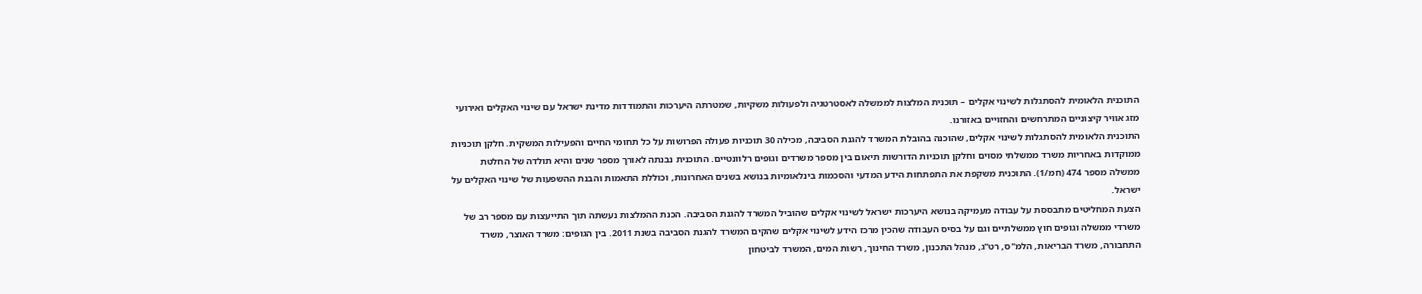התוכנית הלאומית להסתגלות לשינוי אקלים – תוכנית המלצות לממשלה לאסטרטגיה ולפעולות משקיות, שמטרתה היערכות והתמודדות מדינת ישראל עם שינוי האקלים ואירועי מזג אוויר קיצוניים המתרחשים והחזויים באזורנו.
התוכנית הלאומית להסתגלות לשינוי אקלים, שהוכנה בהובלת המשרד להגנת הסביבה, מכילה 30 תוכניות פעולה הפרושות על כל תחומי החיים והפעילות המשקית. חלקן תוכניות ממוקדות באחריות משרד ממשלתי מסוים וחלקן תוכניות הדורשות תיאום בין מספר משרדים וגופים רלוונטיים. התוכנית נבנתה לאורך מספר שנים והיא תולדה של החלטת ממשלה מספר 474 (חמ/1). התוכנית משקפת את התפתחות הידע המדעי והסכמות בינלאומיות בנושא בשנים האחרונות, וכוללת התאמות והבנת ההשפעות של שינוי האקלים על ישראל.
הצעת המחליטים מתבססת על עבודה מעמיקה בנושא היערכות ישראל לשינוי אקלים שהוביל המשרד להגנת הסביבה. הכנת ההמלצות נעשתה תוך התייעצות עם מספר רב של משרדי ממשלה וגופים חוץ ממשלתיים וגם על בסיס העבודה שהכין מרכז הידע לשינוי אקלים שהקים המשרד להגנת הסביבה בשנת 2011. בין הגופים: משרד האוצר, משרד התחבורה, משרד הבריאות, הלמ"ס, רט"ג, מנהל התכנון, משרד החינוך, רשות המים, המשרד לביטחון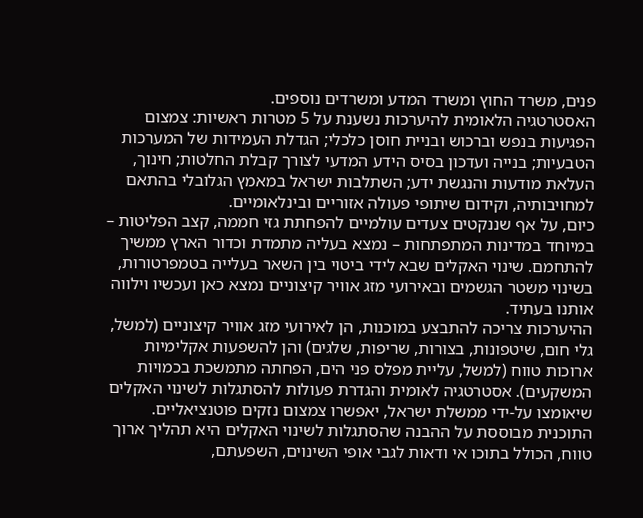פנים, משרד החוץ ומשרד המדע ומשרדים נוספים.
האסטרטגיה הלאומית להיערכות נשענת על 5 מטרות ראשיות: צמצום הפגיעות בנפש וברכוש ובניית חוסן כלכלי; הגדלת העמידות של המערכות הטבעיות; בנייה ועדכון בסיס הידע המדעי לצורך קבלת החלטות; חינוך, העלאת מודעות והנגשת ידע; השתלבות ישראל במאמץ הגלובלי בהתאם למחויבותיה, וקידום שיתופי פעולה אזוריים ובינלאומיים.
כיום, על אף שננקטים צעדים עולמיים להפחתת גזי חממה, קצב הפליטות – במיוחד במדינות המתפתחות – נמצא בעליה מתמדת וכדור הארץ ממשיך להתחמם. שינוי האקלים שבא לידי ביטוי בין השאר בעלייה בטמפרטורות, בשינוי משטר הגשמים ובאירועי מזג אוויר קיצוניים נמצא כאן ועכשיו וילווה אותנו בעתיד.
ההיערכות צריכה להתבצע במוכנות, הן לאירועי מזג אוויר קיצוניים (למשל, גלי חום, שיטפונות, בצורות, שריפות, שלגים) והן להשפעות אקלימיות ארוכות טווח (למשל, עליית מפלס פני הים, הפחתה מתמשכת בכמויות המשקעים). אסטרטגיה לאומית והגדרת פעולות להסתגלות לשינוי האקלים שיאומצו על-ידי ממשלת ישראל, יאפשרו צמצום נזקים פוטנציאליים.
התוכנית מבוססת על ההבנה שהסתגלות לשינוי האקלים היא תהליך ארוך טווח, הכולל בתוכו אי ודאות לגבי אופי השינוים, השפעתם,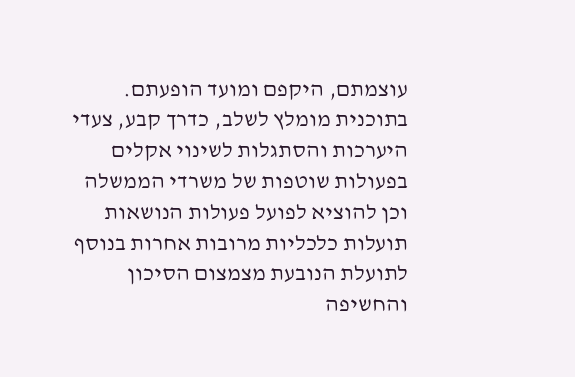עוצמתם, היקפם ומועד הופעתם. בתוכנית מומלץ לשלב, כדרך קבע, צעדי היערכות והסתגלות לשינוי אקלים בפעולות שוטפות של משרדי הממשלה וכן להוציא לפועל פעולות הנושאות תועלות כלכליות מרובות אחרות בנוסף לתועלת הנובעת מצמצום הסיכון והחשיפה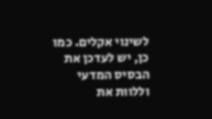לשינוי אקלים. כמו כן, יש לעדכן את הבסיס המדעי וללוות את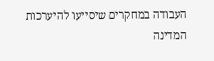העבודה במחקרים שיסייעו להיערכות המדינה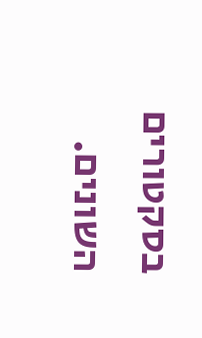בסקטורים השונים.